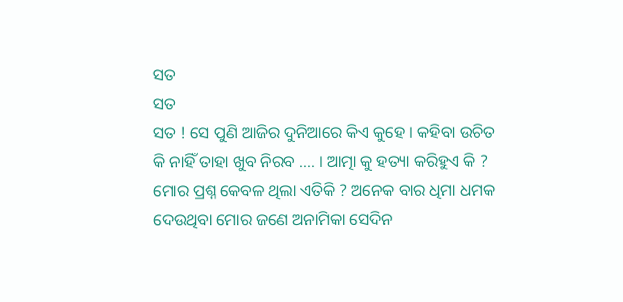ସତ
ସତ
ସତ ! ସେ ପୁଣି ଆଜିର ଦୁନିଆରେ କିଏ କୁହେ । କହିବା ଉଚିତ କି ନାହିଁ ତାହା ଖୁବ ନିରବ .... । ଆତ୍ମା କୁ ହତ୍ୟା କରିହୁଏ କି ? ମୋର ପ୍ରଶ୍ନ କେବଳ ଥିଲା ଏତିକି ? ଅନେକ ବାର ଧିମା ଧମକ ଦେଉଥିବା ମୋର ଜଣେ ଅନାମିକା ସେଦିନ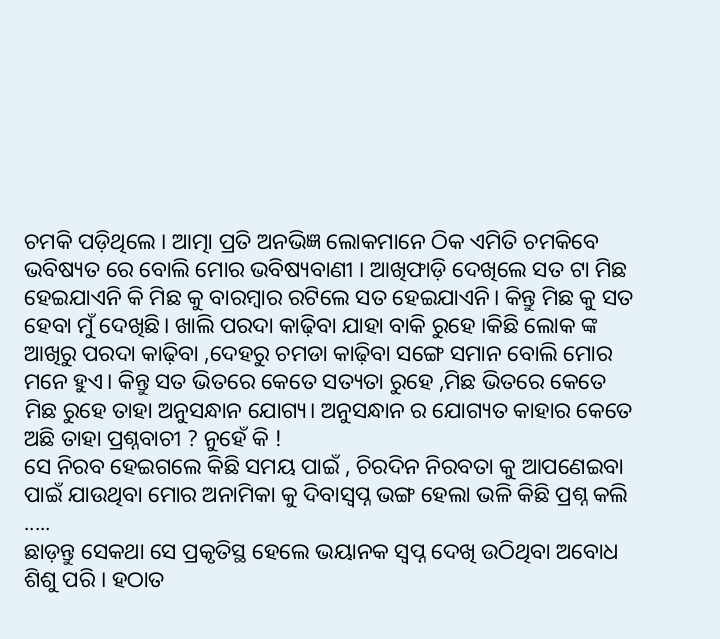ଚମକି ପଡ଼ିଥିଲେ । ଆତ୍ମା ପ୍ରତି ଅନଭିଜ୍ଞ ଲୋକମାନେ ଠିକ ଏମିତି ଚମକିବେ ଭବିଷ୍ୟତ ରେ ବୋଲି ମୋର ଭବିଷ୍ୟବାଣୀ । ଆଖିଫାଡ଼ି ଦେଖିଲେ ସତ ଟା ମିଛ ହେଇଯାଏନି କି ମିଛ କୁ ବାରମ୍ବାର ରଟିଲେ ସତ ହେଇଯାଏନି। କିନ୍ତୁ ମିଛ କୁ ସତ ହେବା ମୁଁ ଦେଖିଛି। ଖାଲି ପରଦା କାଢ଼ିବା ଯାହା ବାକି ରୁହେ ।କିଛି ଲୋକ ଙ୍କ ଆଖିରୁ ପରଦା କାଢ଼ିବା ,ଦେହରୁ ଚମଡା କାଢ଼ିବା ସଙ୍ଗେ ସମାନ ବୋଲି ମୋର ମନେ ହୁଏ। କିନ୍ତୁ ସତ ଭିତରେ କେତେ ସତ୍ୟତା ରୁହେ ,ମିଛ ଭିତରେ କେତେ ମିଛ ରୁହେ ତାହା ଅନୁସନ୍ଧାନ ଯୋଗ୍ୟ। ଅନୁସନ୍ଧାନ ର ଯୋଗ୍ୟତ କାହାର କେତେ ଅଛି ତାହା ପ୍ରଶ୍ନବାଚୀ ? ନୁହେଁ କି !
ସେ ନିରବ ହେଇଗଲେ କିଛି ସମୟ ପାଇଁ , ଚିରଦିନ ନିରବତା କୁ ଆପଣେଇବା ପାଇଁ ଯାଉଥିବା ମୋର ଅନାମିକା କୁ ଦିବାସ୍ବପ୍ନ ଭଙ୍ଗ ହେଲା ଭଳି କିଛି ପ୍ରଶ୍ନ କଲି .....
ଛାଡ଼ନ୍ତୁ ସେକଥା ସେ ପ୍ରକୃତିସ୍ଥ ହେଲେ ଭୟାନକ ସ୍ଵପ୍ନ ଦେଖି ଉଠିଥିବା ଅବୋଧ ଶିଶୁ ପରି । ହଠାତ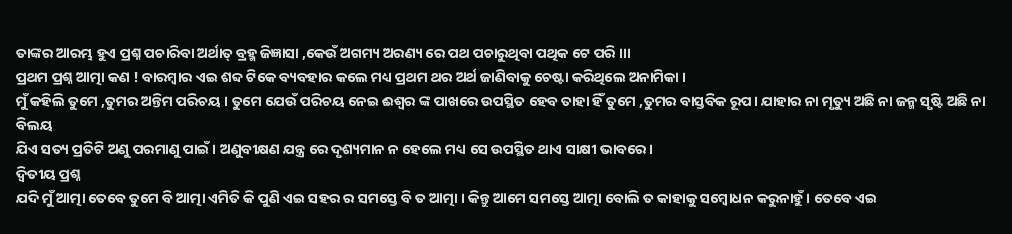ତାଙ୍କର ଆରମ୍ଭ ହୁଏ ପ୍ରଶ୍ନ ପଚାରିବା ଅର୍ଥାତ୍ ବ୍ରହ୍ମ ଜିଜ୍ଞାସା ,କେଉଁ ଅଗମ୍ୟ ଅରଣ୍ୟ ରେ ପଥ ପଚାରୁଥିବା ପଥିକ ଟେ ପରି ।।।
ପ୍ରଥମ ପ୍ରଶ୍ନ ଆତ୍ମା କଣ ! ବାରମ୍ବାର ଏଇ ଶବ୍ଦ ଟିକେ ବ୍ୟବହାର କଲେ ମଧ୍ୟ ପ୍ରଥମ ଥର ଅର୍ଥ ଜାଣିବାକୁ ଚେଷ୍ଟା କରିଥିଲେ ଅନାମିକା ।
ମୁଁ କହିଲି ତୁମେ ,ତୁମର ଅନ୍ତିମ ପରିଚୟ । ତୁମେ ଯେଉଁ ପରିଚୟ ନେଇ ଈଶ୍ୱର ଙ୍କ ପାଖରେ ଉପସ୍ଥିତ ହେବ ତାହା ହିଁ ତୁମେ ,ତୁମର ବାସ୍ତବିକ ରୂପ। ଯାହାର ନା ମୃତ୍ୟୁ ଅଛି ନା ଜନ୍ମ ସୃଷ୍ଟି ଅଛି ନା ବିଲୟ
ଯିଏ ସତ୍ୟ ପ୍ରତିଟି ଅଣୁ ପରମାଣୁ ପାଇଁ । ଅଣୁବୀକ୍ଷଣ ଯନ୍ତ୍ର ରେ ଦୃଶ୍ୟମାନ ନ ହେଲେ ମଧ୍ୟ ସେ ଉପସ୍ଥିତ ଥାଏ ସାକ୍ଷୀ ଭାବରେ ।
ଦ୍ଵିତୀୟ ପ୍ରଶ୍ନ
ଯଦି ମୁଁ ଆତ୍ମା ତେବେ ତୁମେ ବି ଆତ୍ମା ଏମିତି କି ପୁଣି ଏଇ ସହର ର ସମସ୍ତେ ବି ତ ଆତ୍ମା । କିନ୍ତୁ ଆମେ ସମସ୍ତେ ଆତ୍ମା ବୋଲି ତ କାହାକୁ ସମ୍ବୋଧନ କରୁନାହୁଁ । ତେବେ ଏଇ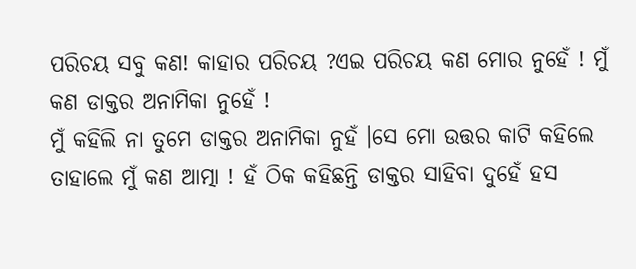ପରିଚୟ ସବୁ କଣ! କାହାର ପରିଚୟ ?ଏଇ ପରିଚୟ କଣ ମୋର ନୁହେଁ ! ମୁଁ କଣ ଡାକ୍ତର ଅନାମିକା ନୁହେଁ !
ମୁଁ କହିଲି ନା ତୁମେ ଡାକ୍ତର ଅନାମିକା ନୁହଁ ।ସେ ମୋ ଉତ୍ତର କାଟି କହିଲେ ତାହାଲେ ମୁଁ କଣ ଆତ୍ମା ! ହଁ ଠିକ କହିଛନ୍ତି ଡାକ୍ତର ସାହିବା ଦୁହେଁ ହସ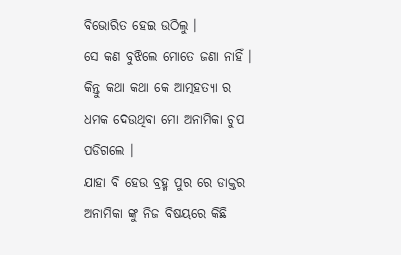ବିଭୋରିତ ହେଇ ଉଠିଲୁ ।
ସେ କଣ ବୁଝିଲେ ମୋତେ ଜଣା ନାହିଁ । କିନ୍ତୁ କଥା କଥା କେ ଆତ୍ମହତ୍ୟା ର ଧମକ ଦେଉଥିବା ମୋ ଅନାମିକା ଚୁପ ପଡିଗଲେ ।
ଯାହା ବି ହେଉ ବ୍ରହ୍ମ ପୁର ରେ ଡାକ୍ତର ଅନାମିକା ଙ୍କୁ ନିଜ ବିଷୟରେ କିଛି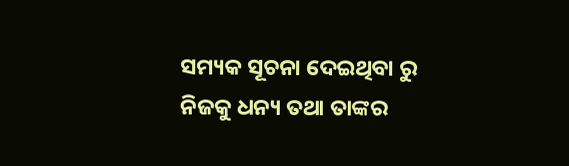ସମ୍ୟକ ସୂଚନା ଦେଇଥିବା ରୁ ନିଜକୁ ଧନ୍ୟ ତଥା ତାଙ୍କର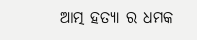ଆତ୍ମ ହତ୍ୟା ର ଧମକ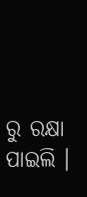ରୁ ରକ୍ଷା ପାଇଲି ।